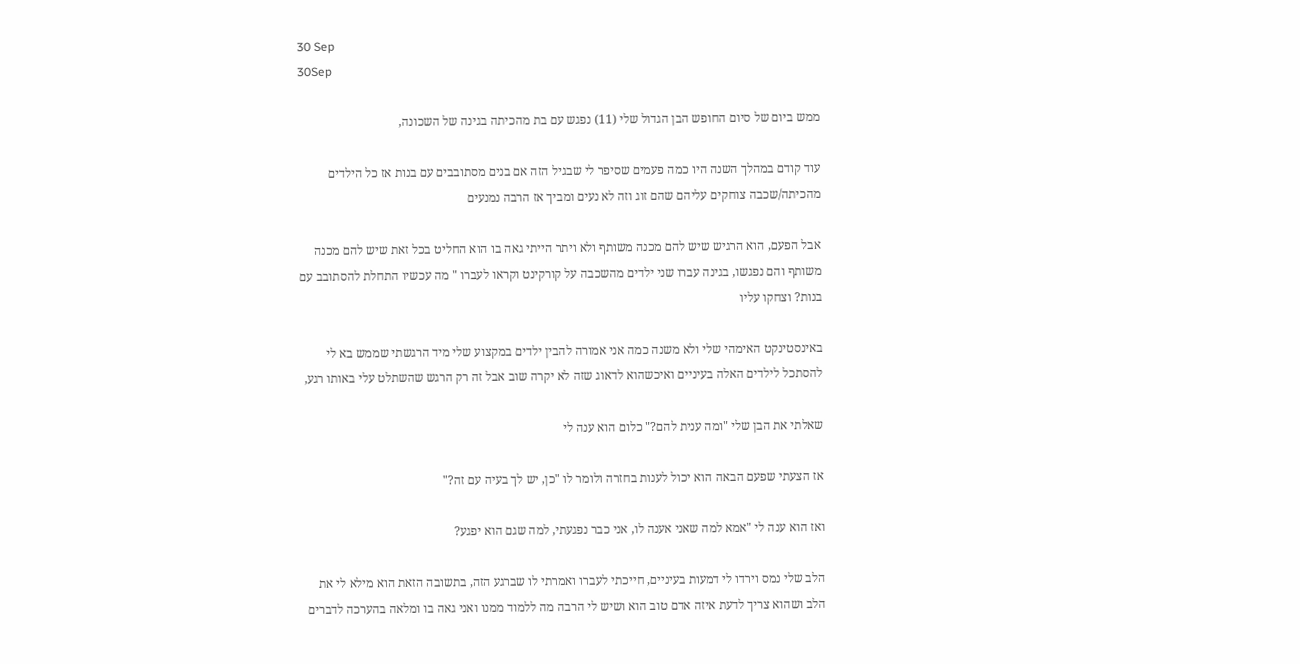30 Sep
30Sep

ממש ביום של סיום החופש הבן הגדול שלי (11) נפגש עם בת מהכיתה בגינה של השכונה,

עוד קודם במהלך השנה היו כמה פעמים שסיפר לי שבגיל הזה אם בנים מסתובבים עם בנות אז כל הילדים מהכיתה/שכבה צוחקים עליהם שהם זוג וזה לא נעים ומביך אז הרבה נמנעים

אבל הפעם, הוא הרגיש שיש להם מכנה משותף ולא ויתר הייתי גאה בו הוא החליט בכל זאת שיש להם מכנה משותף והם נפגשו, בגינה עברו שני ילדים מהשכבה על קורקינט וקראו לעברו " מה עכשיו התחלת להסתובב עם בנות? וצחקו עליו

באינסטינקט האימהי שלי ולא משנה כמה אני אמורה להבין ילדים במקצוע שלי מיד הרגשתי שממש בא לי להסתכל לילדים האלה בעיניים ואיכשהוא לדאוג שזה לא יקרה שוב אבל זה רק הרגש שהשתלט עלי באותו רגע,

שאלתי את הבן שלי "ומה ענית להם?" כלום הוא ענה לי

אז הצעתי שפעם הבאה הוא יכול לענות בחזרה ולומר לו "כן, יש לך בעיה עם זה?"

ואז הוא ענה לי "אמא למה שאני אענה לו, אני כבר נפגעתי, למה שגם הוא יפגע?

הלב שלי נמס וירדו לי דמעות בעיניים, חייכתי לעברו ואמרתי לו שברגע הזה, בתשובה הזאת הוא מילא לי את הלב ושהוא צריך לדעת איזה אדם טוב הוא ושיש לי הרבה מה ללמוד ממנו ואני גאה בו ומלאה בהערכה לדברים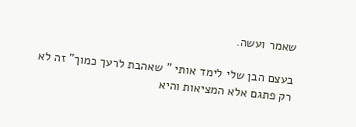שאמר ועשה.

בעצם הבן שלי לימד אותי " שאהבת לרעך כמוך" זה לא רק פתגם אלא המציאות והיא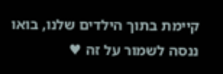קיימת בתוך הילדים שלנו, בואו ננסה לשמור על זה ♥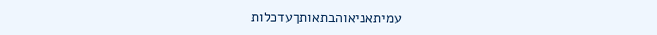עמיתאניאוהבתאותךעדכלות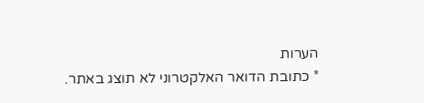הערות
* כתובת הדואר האלקטרוני לא תוצג באתר.